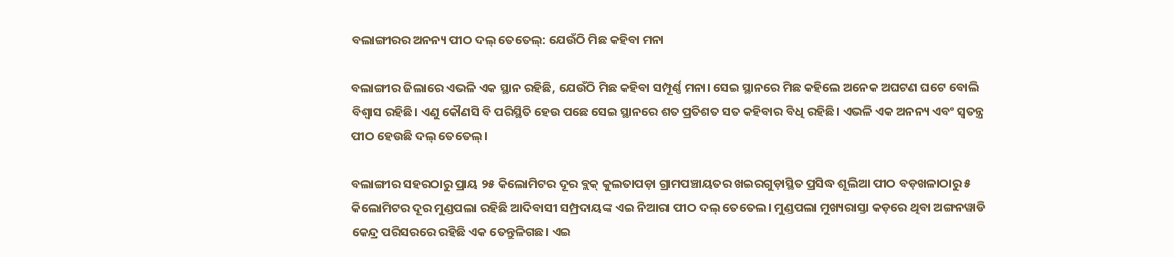ବଲାଙ୍ଗୀରର ଅନନ୍ୟ ପୀଠ ଦଲ୍‌ ତେତେଲ୍‌: ଯେଉଁଠି ମିଛ କହିବା ମନା

ବଲାଙ୍ଗୀର ଜିଲାରେ ଏଭଳି ଏକ ସ୍ଥାନ ରହିଛି, ଯେଉଁଠି ମିଛ କହିବା ସମ୍ପୂର୍ଣ୍ଣ ମନା। ସେଇ ସ୍ଥାନରେ ମିଛ କହିଲେ ଅନେକ ଅଘଟଣ ଘଟେ ବୋଲି ବିଶ୍ୱାସ ରହିଛି। ଏଣୁ କୌଣସି ବି ପରିସ୍ଥିତି ହେଉ ପଛେ ସେଇ ସ୍ଥାନରେ ଶତ ପ୍ରତିଶତ ସତ କହିବାର ବିଧି ରହିଛି। ଏଭଳି ଏକ ଅନନ୍ୟ ଏବଂ ସ୍ବତନ୍ତ୍ର ପୀଠ ହେଉଛି ଦଲ୍‌ ତେତେଲ୍‌।

ବଲାଙ୍ଗୀର ସହରଠାରୁ ପ୍ରାୟ ୨୫ କିଲୋମିଟର ଦୂର ବ୍ଲକ୍‌ କୁଲତାପଡ଼ା ଗ୍ରାମପଞ୍ଚାୟତର ଖଇରଗୁଡ଼ାସ୍ଥିତ ପ୍ରସିଦ୍ଧ ଶୂଲିଆ ପୀଠ ବଡ଼ଖଳାଠାରୁ ୫ କିଲୋମିଟର ଦୂର ମୁଣ୍ଡପଲା ରହିଛି ଆଦିବାସୀ ସମ୍ପ୍ରଦାୟଙ୍କ ଏଇ ନିଆରା ପୀଠ ଦଲ୍‌ ତେତେଲ। ମୁଣ୍ଡପଲା ମୁଖ୍ୟରାସ୍ତା କଡ଼ରେ ଥିବା ଅଙ୍ଗନୱାଡି କେନ୍ଦ୍ର ପରିସରରେ ରହିଛି ଏକ ତେନ୍ତୁଳିଗଛ। ଏଇ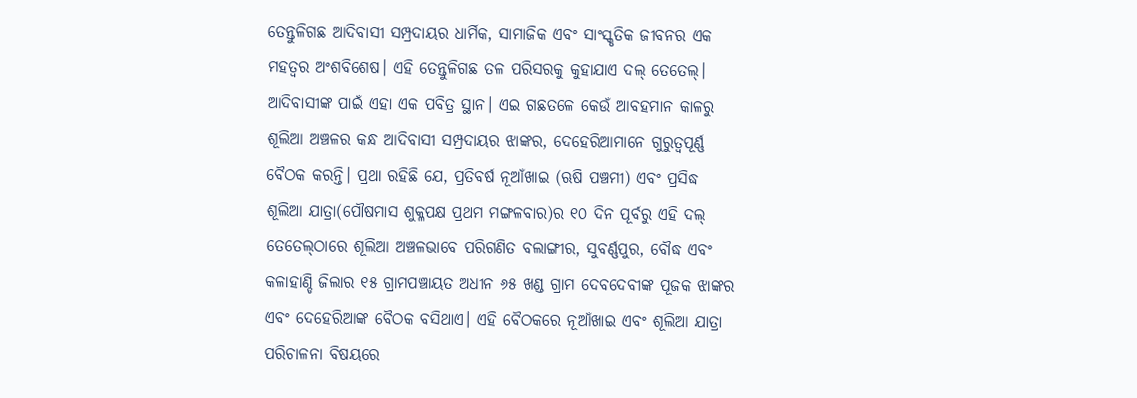ତେନ୍ତୁଳିଗଛ ଆଦିବାସୀ ସମ୍ପ୍ରଦାୟର ଧାର୍ମିକ, ସାମାଜିକ ଏବଂ ସାଂସ୍କୃତିକ ଜୀବନର ଏକ ମହତ୍ୱର ଅଂଶବିଶେଷ। ଏହି ତେନ୍ତୁଳିଗଛ ତଳ ପରିସରକୁ କୁହାଯାଏ ଦଲ୍‌ ତେତେଲ୍‌। ଆଦିବାସୀଙ୍କ ପାଇଁ ଏହା ଏକ ପବିତ୍ର ସ୍ଥାନ। ଏଇ ଗଛତଳେ କେଉଁ ଆବହମାନ କାଳରୁ ଶୂଲିଆ ଅଞ୍ଚଳର କନ୍ଧ ଆଦିବାସୀ ସମ୍ପ୍ରଦାୟର ଝାଙ୍କର, ଦେହେରିଆମାନେ ଗୁରୁତ୍ୱପୂର୍ଣ୍ଣ ବୈଠକ କରନ୍ତି। ପ୍ରଥା ରହିଛି ଯେ, ପ୍ରତିବର୍ଷ ନୂଆଁଖାଇ (ଋଷି ପଞ୍ଚମୀ) ଏବଂ ପ୍ରସିଦ୍ଧ ଶୂଲିଆ ଯାତ୍ରା(ପୌଷମାସ ଶୁକ୍ଳପକ୍ଷ ପ୍ରଥମ ମଙ୍ଗଳବାର)ର ୧୦ ଦିନ ପୂର୍ବରୁ ଏହି ଦଲ୍‌ ତେତେଲ୍‌ଠାରେ ଶୂଲିଆ ଅଞ୍ଚଳଭାବେ ପରିଗଣିତ ବଲାଙ୍ଗୀର, ସୁବର୍ଣ୍ଣପୁର, ବୌଦ୍ଧ ଏବଂ କଳାହାଣ୍ଡି ଜିଲାର ୧୫ ଗ୍ରାମପଞ୍ଚାୟତ ଅଧୀନ ୬୫ ଖଣ୍ଡ ଗ୍ରାମ ଦେବଦେବୀଙ୍କ ପୂଜକ ଝାଙ୍କର ଏବଂ ଦେହେରିଆଙ୍କ ବୈଠକ ବସିଥାଏ। ଏହି ବୈଠକରେ ନୂଆଁଖାଇ ଏବଂ ଶୂଲିଆ ଯାତ୍ରା ପରିଚାଳନା ବିଷୟରେ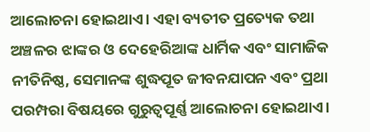ଆଲୋଚନା ହୋଇଥାଏ। ଏହା ବ୍ୟତୀତ ପ୍ରତ୍ୟେକ ତଥା ଅଞ୍ଚଳର ଝାଙ୍କର ଓ ଦେହେରିଆଙ୍କ ଧାର୍ମିକ ଏବଂ ସାମାଜିକ ନୀତିନିଷ୍ଠ, ସେମାନଙ୍କ ଶୁଦ୍ଧପୂତ ଜୀବନଯାପନ ଏବଂ ପ୍ରଥା ପରମ୍ପରା ବିଷୟରେ ଗୁରୁତ୍ୱପୂର୍ଣ୍ଣ ଆଲୋଚନା ହୋଇଥାଏ।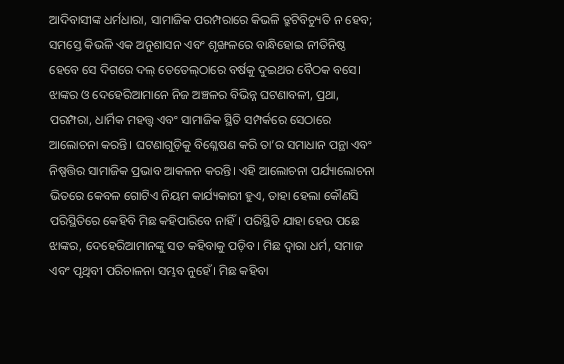ଆଦିବାସୀଙ୍କ ଧର୍ମଧାରା, ସାମାଜିକ ପରମ୍ପରାରେ କିଭଳି ତ୍ରୁଟିବିଚ୍ୟୁତି ନ ହେବ; ସମସ୍ତେ କିଭଳି ଏକ ଅନୁଶାସନ ଏବଂ ଶୃଙ୍ଖଳରେ ବାନ୍ଧିହୋଇ ନୀତିନିଷ୍ଠ ହେବେ ସେ ଦିଗରେ ଦଲ୍‌ ତେତେଲ୍‌ଠାରେ ବର୍ଷକୁ ଦୁଇଥର ବୈଠକ ବସେ। ଝାଙ୍କର ଓ ଦେହେରିଆମାନେ ନିଜ ଅଞ୍ଚଳର ବିଭିନ୍ନ ଘଟଣାବଳୀ, ପ୍ରଥା, ପରମ୍ପରା, ଧାର୍ମିକ ମହତ୍ତ୍ୱ ଏବଂ ସାମାଜିକ ସ୍ଥିତି ସମ୍ପର୍କରେ ସେଠାରେ ଆଲୋଚନା କରନ୍ତି। ଘଟଣାଗୁଡ଼ିକୁ ବିଶ୍ଳେଷଣ କରି ତା’ର ସମାଧାନ ପନ୍ଥା ଏବଂ ନିଷ୍ପତ୍ତିର ସାମାଜିକ ପ୍ରଭାବ ଆକଳନ କରନ୍ତି। ଏହି ଆଲୋଚନା ପର୍ଯ୍ୟାଲୋଚନା ଭିତରେ କେବଳ ଗୋଟିଏ ନିୟମ କାର୍ଯ୍ୟକାରୀ ହୁଏ, ତାହା ହେଲା କୌଣସି ପରିସ୍ଥିତିରେ କେହିବି ମିଛ କହିପାରିବେ ନାହିଁ। ପରିସ୍ଥିତି ଯାହା ହେଉ ପଛେ ଝାଙ୍କର, ଦେହେରିଆମାନଙ୍କୁ ସତ କହିବାକୁ ପଡ଼ିବ। ମିଛ ଦ୍ୱାରା ଧର୍ମ, ସମାଜ ଏବଂ ପୃଥିବୀ ପରିଚାଳନା ସମ୍ଭବ ନୁହେଁ। ମିଛ କହିବା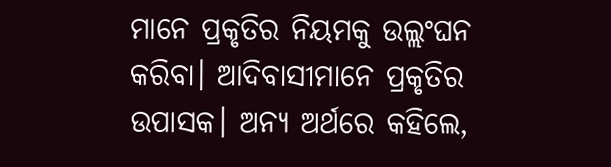ମାନେ ପ୍ରକୃତିର ନିୟମକୁ ଉଲ୍ଲଂଘନ କରିବା। ଆଦିବାସୀମାନେ ପ୍ରକୃତିର ଉପାସକ। ଅନ୍ୟ ଅର୍ଥରେ କହିଲେ,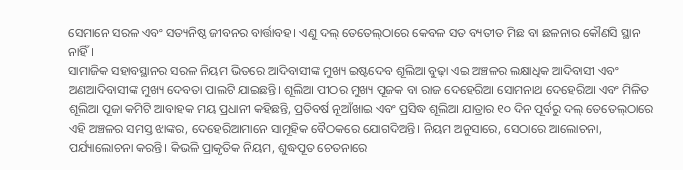ସେମାନେ ସରଳ ଏବଂ ସତ୍ୟନିଷ୍ଠ ଜୀବନର ବାର୍ତ୍ତାବହ। ଏଣୁ ଦଲ୍‌ ତେତେଲ୍‌ଠାରେ କେବଳ ସତ ବ୍ୟତୀତ ମିଛ ବା ଛଳନାର କୌଣସି ସ୍ଥାନ ନାହିଁ।
ସାମାଜିକ ସହାବସ୍ଥାନର ସରଳ ନିୟମ ଭିତରେ ଆଦିବାସୀଙ୍କ ମୁଖ୍ୟ ଇଷ୍ଟଦେବ ଶୂଲିଆ ବୁଢ଼ା ଏଇ ଅଞ୍ଚଳର ଲକ୍ଷାଧିକ ଆଦିବାସୀ ଏବଂ ଅଣଆଦିବାସୀଙ୍କ ମୁଖ୍ୟ ଦେବତା ପାଲଟି ଯାଇଛନ୍ତି। ଶୂଲିଆ ପୀଠର ମୁଖ୍ୟ ପୂଜକ ବା ରାଜ ଦେହେରିଆ ସୋମନାଥ ଦେହେରିଆ ଏବଂ ମିଳିତ ଶୂଲିଆ ପୂଜା କମିଟି ଆବାହକ ମୟ ପ୍ରଧାନୀ କହିଛନ୍ତି, ପ୍ରତିବର୍ଷ ନୂଆଁଖାଇ ଏବଂ ପ୍ରସିଦ୍ଧ ଶୂଲିଆ ଯାତ୍ରାର ୧୦ ଦିନ ପୂର୍ବରୁ ଦଲ୍‌ ତେତେଲ୍‌ଠାରେ ଏହି ଅଞ୍ଚଳର ସମସ୍ତ ଝାଙ୍କର, ଦେହେରିଆମାନେ ସାମୂହିକ ବୈଠକରେ ଯୋଗଦିଅନ୍ତି। ନିୟମ ଅନୁସାରେ, ସେଠାରେ ଆଲୋଚନା, ପର୍ଯ୍ୟାଲୋଚନା କରନ୍ତି। କିଭଳି ପ୍ରାକୃତିକ ନିୟମ, ଶୁଦ୍ଧପୂତ ଚେତନାରେ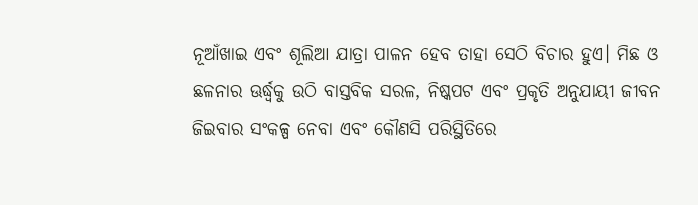ନୂଆଁଖାଇ ଏବଂ ଶୂଲିଆ ଯାତ୍ରା ପାଳନ ହେବ ତାହା ସେଠି ବିଚାର ହୁଏ। ମିଛ ଓ ଛଳନାର ଊର୍ଦ୍ଧ୍ୱକୁ ଉଠି ବାସ୍ତବିକ ସରଳ, ନିଷ୍କପଟ ଏବଂ ପ୍ରକୃତି ଅନୁଯାୟୀ ଜୀବନ ଜିଇବାର ସଂକଳ୍ପ ନେବା ଏବଂ କୌଣସି ପରିସ୍ଥିତିରେ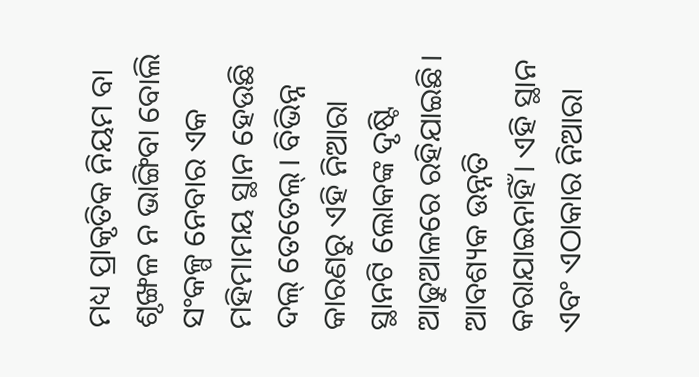ମଧ୍ୟ ପ୍ରାକୃତିକ ନିୟମ ବା ଶୃଙ୍ଖଳ ନ ଭାଙ୍ଗିବା ବୋଲି ସଂକଳ୍ପ ନେବାର ଏକ ମହିମାମୟ ସ୍ଥାନ ହେଉଛି ଦଲ୍‌ ତେତେଲ୍‌। ବିଭିନ୍ନ କାରଣରୁ ଏହି ନିଆରା ସ୍ଥାନଟି ଲୋକଙ୍କ ଦୃଷ୍ଟି ଆଢୁଆଳରେ ରହିଯାଇଛି। ଆବଶ୍ୟକ ଉନ୍ନତି କରାଯାଇନାହିଁ। ଏହି ସ୍ଥାନ ଏବଂ ଏଠାକାର ନିଆରା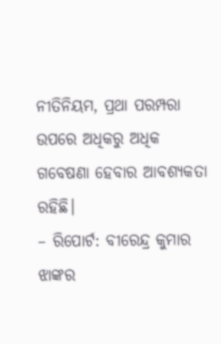ନୀତିନିୟମ, ପ୍ରଥା ପରମ୍ପରା ଉପରେ ଅଧିକରୁ ଅଧିକ ଗବେଷଣା ହେବାର ଆବଶ୍ୟକତା ରହିଛି।
– ରିପୋର୍ଟ: ବୀରେନ୍ଦ୍ର କୁମାର ଝାଙ୍କର